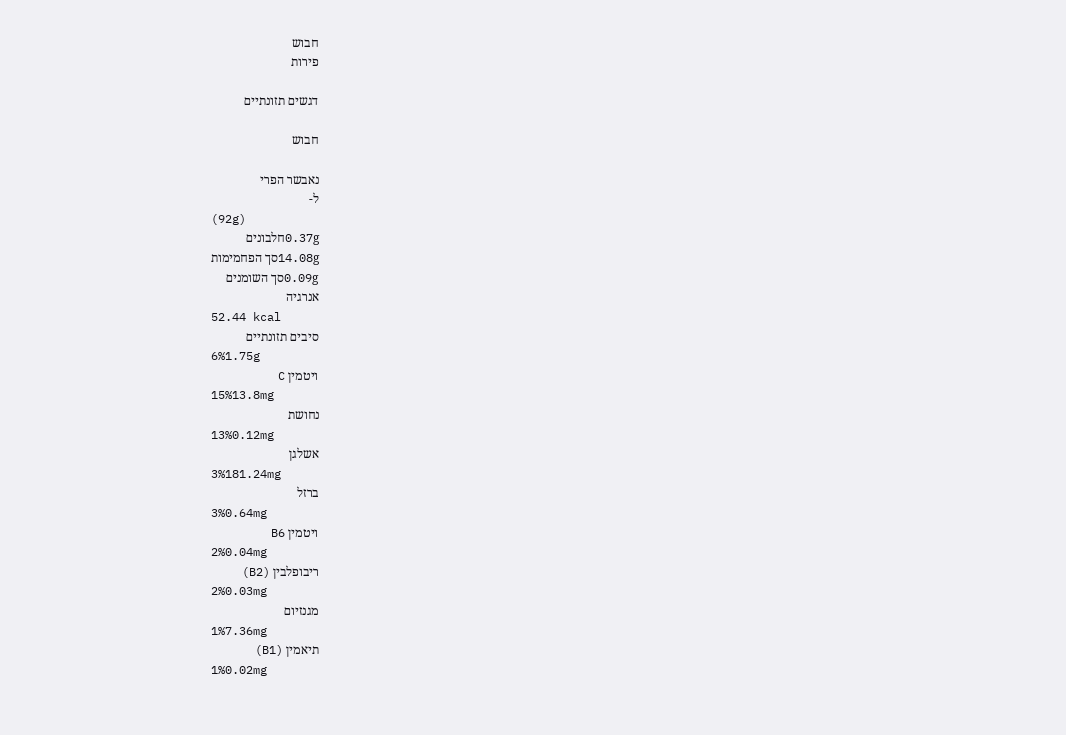חבוש
פירות

דגשים תזונתיים

חבוש

נאבשר הפרי
ל-
(92g)
0.37gחלבונים
14.08gסך הפחמימות
0.09gסך השומנים
אנרגיה
52.44 kcal
סיבים תזונתיים
6%1.75g
ויטמין C
15%13.8mg
נחושת
13%0.12mg
אשלגן
3%181.24mg
ברזל
3%0.64mg
ויטמין B6
2%0.04mg
ריבופלבין (B2)
2%0.03mg
מגנזיום
1%7.36mg
תיאמין (B1)
1%0.02mg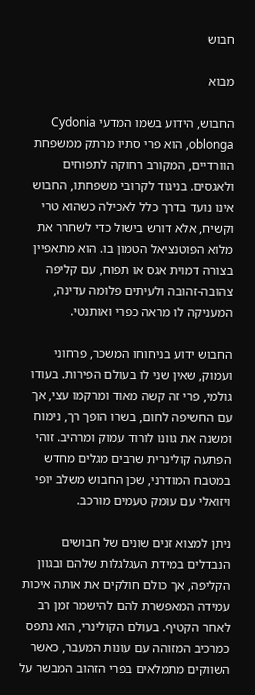חבוש

מבוא

החבוש, הידוע בשמו המדעי Cydonia oblonga, הוא פרי סתיו מרתק ממשפחת הוורדיים, המקורב רחוקה לתפוחים ולאגסים. בניגוד לקרובי משפחתו, החבוש אינו נועד בדרך כלל לאכילה כשהוא טרי וקשיח, אלא דורש בישול כדי לשחרר את מלוא הפוטנציאל הטמון בו. הוא מתאפיין בצורה דמוית אגס או תפוח, עם קליפה צהובה-זהובה ולעיתים פלומה עדינה, המעניקה לו מראה כפרי ואותנטי.

החבוש ידוע בניחוחו המשכר, פרחוני ועמוק, שאין שני לו בעולם הפירות. בעודו גולמי, פרי זה קשה מאוד ומרקמו עצי, אך עם החשיפה לחום, בשרו הופך רך, נימוח ומשנה את גוונו לורוד עמוק ומרהיב. זוהי הפתעה קולינרית שרבים מגלים מחדש במטבח המודרני, שכן החבוש משלב יופי ויזואלי עם עומק טעמים מורכב.

ניתן למצוא זנים שונים של חבושים הנבדלים במידת העגלגלות שלהם ובגוון הקליפה, אך כולם חולקים את אותה איכות עמידה המאפשרת להם להישמר זמן רב לאחר הקטיף. בעולם הקולינרי, הוא נתפס כמרכיב המזוהה עם עונות המעבר, כאשר השווקים מתמלאים בפרי הזהוב המבשר על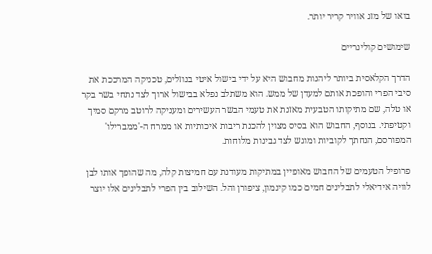בואו של מזג אוויר קריר יותר.

שימושים קולינריים

הדרך הקלאסית ביותר ליהנות מחבוש היא על ידי בישול איטי בנוזלים, טכניקה המרככת את סיבי הפרי והופכת אותם למעדן של ממש. הוא משתלב נפלא בבישול ארוך לצד נתחי בשר בקר או טלה, שם מתיקותו הטבעית מאזנת את טעמי הבשר העשירים ומעניקה לרוטב מרקם סמיך וקטיפתי. בנוסף, החבוש הוא בסיס מצוין להכנת ריבות איכותיות או ממרח ה-'ממברילו' המפורסם, הנחתך לקוביות ומוגש לצד גבינות מלוחות.

פרופיל הטעמים של החבוש מאופיין במתיקות מעודנת עם חמיצות קלה, מה שהופך אותו לבן לוויה אידיאלי לתבלינים חמים כמו קינמון, ציפורן והל. השילוב בין הפרי לתבלינים אלו יוצר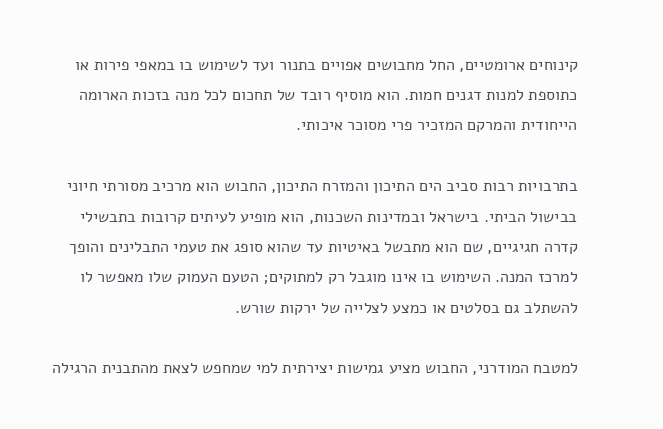קינוחים ארומטיים, החל מחבושים אפויים בתנור ועד לשימוש בו במאפי פירות או כתוספת למנות דגנים חמות. הוא מוסיף רובד של תחכום לכל מנה בזכות הארומה הייחודית והמרקם המזכיר פרי מסוכר איכותי.

בתרבויות רבות סביב הים התיכון והמזרח התיכון, החבוש הוא מרכיב מסורתי חיוני בבישול הביתי. בישראל ובמדינות השכנות, הוא מופיע לעיתים קרובות בתבשילי קדרה חגיגיים, שם הוא מתבשל באיטיות עד שהוא סופג את טעמי התבלינים והופך למרכז המנה. השימוש בו אינו מוגבל רק למתוקים; הטעם העמוק שלו מאפשר לו להשתלב גם בסלטים או כמצע לצלייה של ירקות שורש.

למטבח המודרני, החבוש מציע גמישות יצירתית למי שמחפש לצאת מהתבנית הרגילה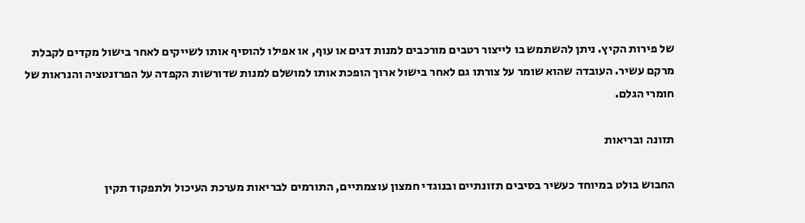של פירות הקיץ. ניתן להשתמש בו לייצור רטבים מורכבים למנות דגים או עוף, או אפילו להוסיף אותו לשייקים לאחר בישול מקדים לקבלת מרקם עשיר. העובדה שהוא שומר על צורתו גם לאחר בישול ארוך הופכת אותו למושלם למנות שדורשות הקפדה על הפרזנטציה והנראות של חומרי הגלם.

תזונה ובריאות

החבוש בולט במיוחד כעשיר בסיבים תזונתיים ובנוגדי חמצון עוצמתיים, התורמים לבריאות מערכת העיכול ולתפקוד תקין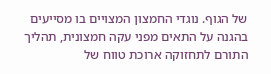של הגוף. נוגדי החמצון המצויים בו מסייעים בהגנה על התאים מפני עקה חמצונית, תהליך התורם לתחזוקה ארוכת טווח של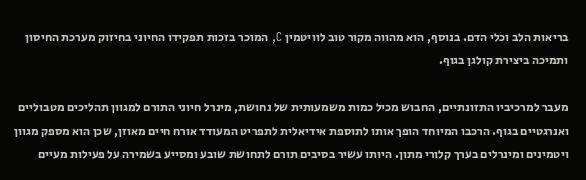בריאות הלב וכלי הדם. בנוסף, הוא מהווה מקור טוב לוויטמין C, המוכר בזכות תפקידו החיוני בחיזוק מערכת החיסון ותמיכה ביצירת קולגן בגוף.

מעבר למרכיביו התזונתיים, החבוש מכיל כמות משמעותית של נחושת, מינרל חיוני התורם למגוון תהליכים מטבוליים ואנרגטיים בגוף. הרכבו המיוחד הופך אותו לתוספת אידיאלית לתפריט המעודד אורח חיים מאוזן, שכן הוא מספק מגוון ויטמינים ומינרלים בערך קלורי מתון. היותו עשיר בסיבים תורם לתחושת שובע ומסייע בשמירה על פעילות מעיים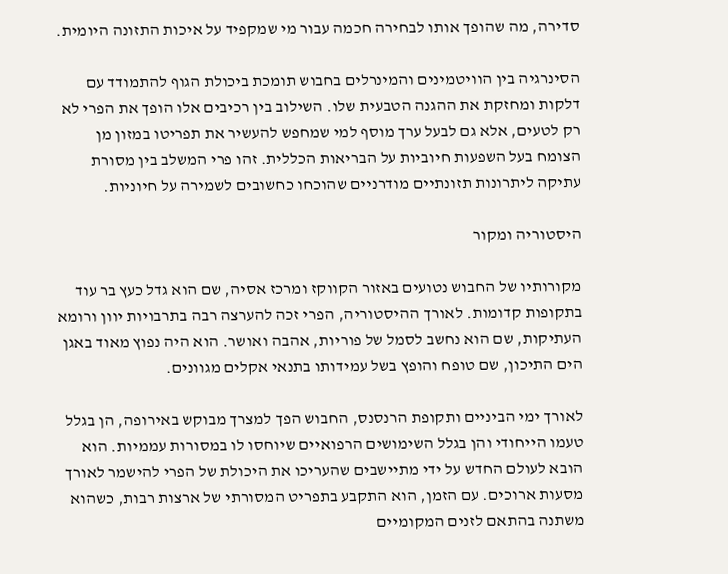סדירה, מה שהופך אותו לבחירה חכמה עבור מי שמקפיד על איכות התזונה היומית.

הסינרגיה בין הוויטמינים והמינרלים בחבוש תומכת ביכולת הגוף להתמודד עם דלקות ומחזקת את ההגנה הטבעית שלו. השילוב בין רכיבים אלו הופך את הפרי לא רק לטעים, אלא גם לבעל ערך מוסף למי שמחפש להעשיר את תפריטו במזון מן הצומח בעל השפעות חיוביות על הבריאות הכללית. זהו פרי המשלב בין מסורת עתיקה ליתרונות תזונתיים מודרניים שהוכחו כחשובים לשמירה על חיוניות.

היסטוריה ומקור

מקורותיו של החבוש נטועים באזור הקווקז ומרכז אסיה, שם הוא גדל כעץ בר עוד בתקופות קדומות. לאורך ההיסטוריה, הפרי זכה להערצה רבה בתרבויות יוון ורומא העתיקות, שם הוא נחשב לסמל של פוריות, אהבה ואושר. הוא היה נפוץ מאוד באגן הים התיכון, שם טופח והופץ בשל עמידותו בתנאי אקלים מגוונים.

לאורך ימי הביניים ותקופת הרנסנס, החבוש הפך למצרך מבוקש באירופה, הן בגלל טעמו הייחודי והן בגלל השימושים הרפואיים שיוחסו לו במסורות עממיות. הוא הובא לעולם החדש על ידי מתיישבים שהעריכו את היכולת של הפרי להישמר לאורך מסעות ארוכים. עם הזמן, הוא התקבע בתפריט המסורתי של ארצות רבות, כשהוא משתנה בהתאם לזנים המקומיים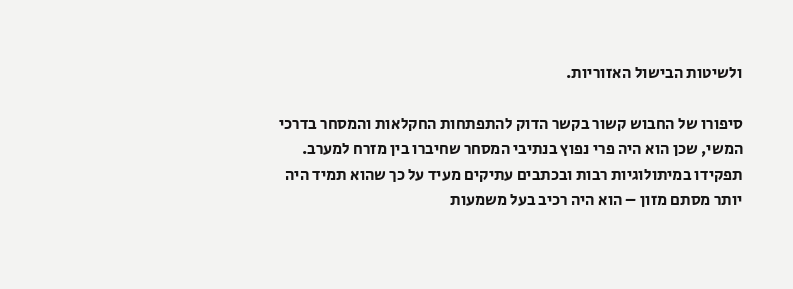ולשיטות הבישול האזוריות.

סיפורו של החבוש קשור בקשר הדוק להתפתחות החקלאות והמסחר בדרכי המשי, שכן הוא היה פרי נפוץ בנתיבי המסחר שחיברו בין מזרח למערב. תפקידו במיתולוגיות רבות ובכתבים עתיקים מעיד על כך שהוא תמיד היה יותר מסתם מזון – הוא היה רכיב בעל משמעות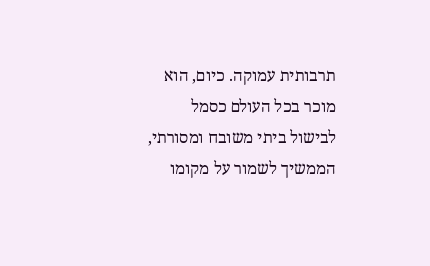תרבותית עמוקה. כיום, הוא מוכר בכל העולם כסמל לבישול ביתי משובח ומסורתי, הממשיך לשמור על מקומו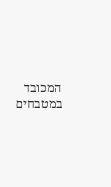המכובד במטבחים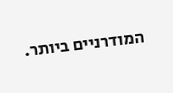המודרניים ביותר.